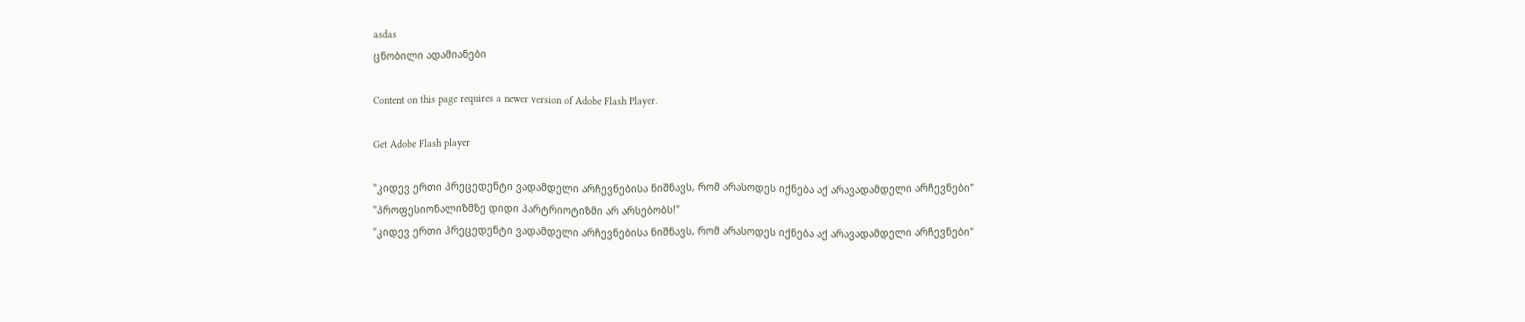asdas
ცნობილი ადამიანები

Content on this page requires a newer version of Adobe Flash Player.

Get Adobe Flash player

"კიდევ ერთი პრეცედენტი ვადამდელი არჩევნებისა ნიშნავს, რომ არასოდეს იქნება აქ არავადამდელი არჩევნები"
"პროფესიონალიზმზე დიდი პარტრიოტიზმი არ არსებობს!"
"კიდევ ერთი პრეცედენტი ვადამდელი არჩევნებისა ნიშნავს, რომ არასოდეს იქნება აქ არავადამდელი არჩევნები"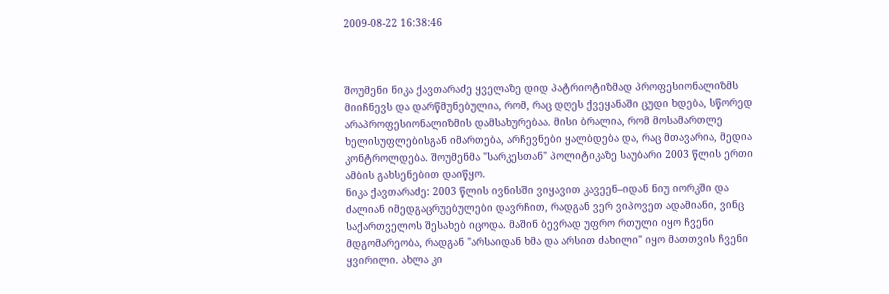2009-08-22 16:38:46



შოუმენი ნიკა ქავთარაძე ყველაზე დიდ პატრიოტიზმად პროფესიონალიზმს მიიჩნევს და დარწმუნებულია, რომ, რაც დღეს ქვეყანაში ცუდი ხდება, სწორედ არაპროფესიონალიზმის დამსახურებაა. მისი ბრალია, რომ მოსამართლე ხელისუფლებისგან იმართება, არჩევნები ყალბდება და, რაც მთავარია, მედია კონტროლდება. შოუმენმა "სარკესთან" პოლიტიკაზე საუბარი 2003 წლის ერთი ამბის გახსენებით დაიწყო.
ნიკა ქავთარაძე: 2003 წლის ივნისში ვიყავით კავეენ–იდან ნიუ იორკში და ძალიან იმედგაცრუებულები დავრჩით, რადგან ვერ ვიპოვეთ ადამიანი, ვინც საქართველოს შესახებ იცოდა. მაშინ ბევრად უფრო რთული იყო ჩვენი მდგომარეობა, რადგან "არსაიდან ხმა და არსით ძახილი" იყო მათთვის ჩვენი ყვირილი. ახლა კი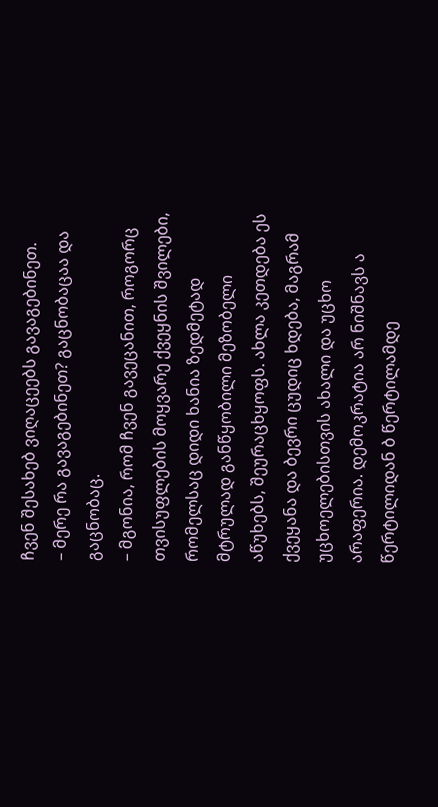ჩვენ შესახებ ვიღაცეებს გავაგებინეთ.
– მერე რა გავაგებინეთ? გაცნობაცაა და გაცნობაც.
– მგონია, რომ ჩვენ გავეცანით, როგორც თვისუფლების მოყვარე ქვეყნის შვილები, რომელსაც დიდი ხანია ზედმეტად მტრულად განწყობილი მეზობელი აწუხებს, შეურაცხყოფს. ახლა კეთდება ეს ქვეყანა და ბევრი ცუდიც ხდება, მაგრამ უცხოელებისთვის ახალი და უცხო არაფერია. დემოკრატია არ ნიშნავს ა წერტილიდან ბ წერტილამდე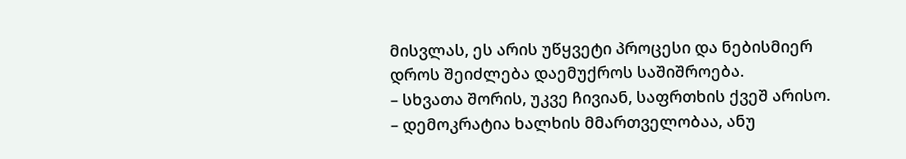მისვლას, ეს არის უწყვეტი პროცესი და ნებისმიერ დროს შეიძლება დაემუქროს საშიშროება.
– სხვათა შორის, უკვე ჩივიან, საფრთხის ქვეშ არისო.
– დემოკრატია ხალხის მმართველობაა, ანუ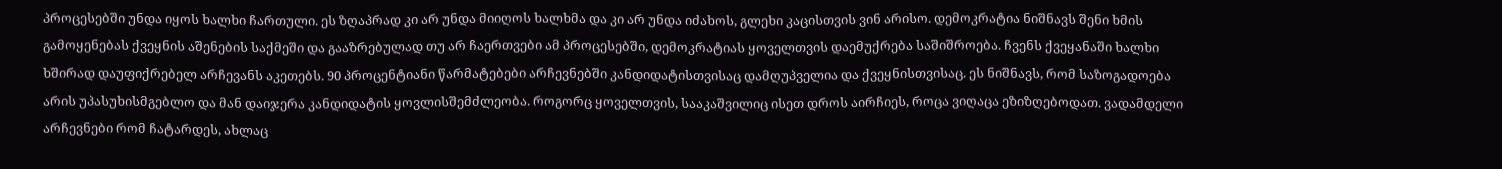პროცესებში უნდა იყოს ხალხი ჩართული. ეს ზღაპრად კი არ უნდა მიიღოს ხალხმა და კი არ უნდა იძახოს, გლეხი კაცისთვის ვინ არისო. დემოკრატია ნიშნავს შენი ხმის გამოყენებას ქვეყნის აშენების საქმეში და გააზრებულად თუ არ ჩაერთვები ამ პროცესებში, დემოკრატიას ყოველთვის დაემუქრება საშიშროება. ჩვენს ქვეყანაში ხალხი ხშირად დაუფიქრებელ არჩევანს აკეთებს. 90 პროცენტიანი წარმატებები არჩევნებში კანდიდატისთვისაც დამღუპველია და ქვეყნისთვისაც. ეს ნიშნავს, რომ საზოგადოება არის უპასუხისმგებლო და მან დაიჯერა კანდიდატის ყოვლისშემძლეობა. როგორც ყოველთვის, სააკაშვილიც ისეთ დროს აირჩიეს, როცა ვიღაცა ეზიზღებოდათ. ვადამდელი არჩევნები რომ ჩატარდეს, ახლაც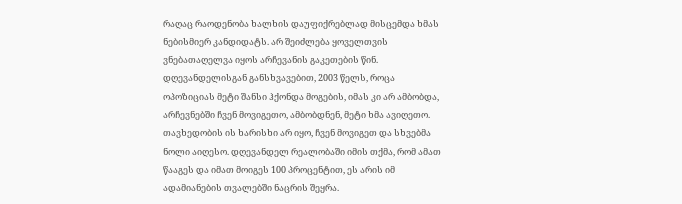რაღაც რაოდენობა ხალხის დაუფიქრებლად მისცემდა ხმას ნებისმიერ კანდიდატს. არ შეიძლება ყოველთვის ვნებათაღელვა იყოს არჩევანის გაკეთების წინ. დღევანდელისგან განსხვავებით, 2003 წელს, როცა ოპოზიციას მეტი შანსი ჰქონდა მოგების, იმას კი არ ამბობდა, არჩევნებში ჩვენ მოვიგეთო, ამბობდნენ, მეტი ხმა ავიღეთო. თავხედობის ის ხარისხი არ იყო, ჩვენ მოვიგეთ და სხვებმა ნოლი აიღესო. დღევანდელ რეალობაში იმის თქმა, რომ ამათ წააგეს და იმათ მოიგეს 100 პროცენტით, ეს არის იმ ადამიანების თვალებში ნაცრის შეყრა.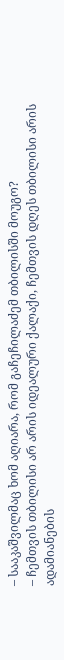– სააკაშვილმაც ხომ აღიარა, რომ გაჩეჩილაძემ თბილისში მოუგო?
– ჩემთვის თბილისი არ არის იდეალური ქალაქი, ჩემთვის დღეს თბილისი არის ადამიანების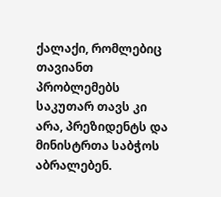ქალაქი, რომლებიც თავიანთ პრობლემებს საკუთარ თავს კი არა, პრეზიდენტს და მინისტრთა საბჭოს აბრალებენ.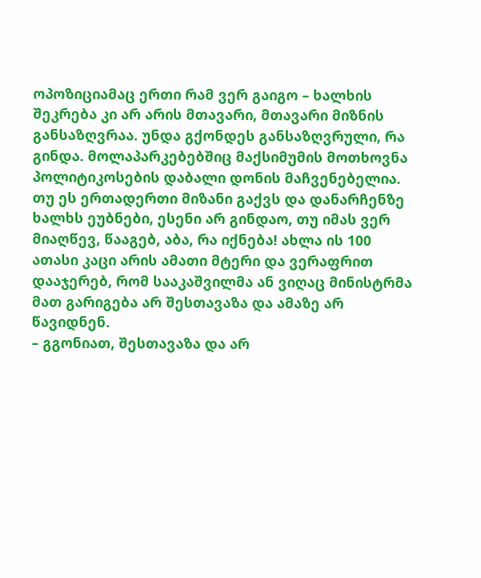ოპოზიციამაც ერთი რამ ვერ გაიგო – ხალხის შეკრება კი არ არის მთავარი, მთავარი მიზნის განსაზღვრაა. უნდა გქონდეს განსაზღვრული, რა გინდა. მოლაპარკებებშიც მაქსიმუმის მოთხოვნა პოლიტიკოსების დაბალი დონის მაჩვენებელია. თუ ეს ერთადერთი მიზანი გაქვს და დანარჩენზე ხალხს ეუბნები, ესენი არ გინდაო, თუ იმას ვერ მიაღწევ, წააგებ, აბა, რა იქნება! ახლა ის 100 ათასი კაცი არის ამათი მტერი და ვერაფრით დააჯერებ, რომ სააკაშვილმა ან ვიღაც მინისტრმა მათ გარიგება არ შესთავაზა და ამაზე არ წავიდნენ.
– გგონიათ, შესთავაზა და არ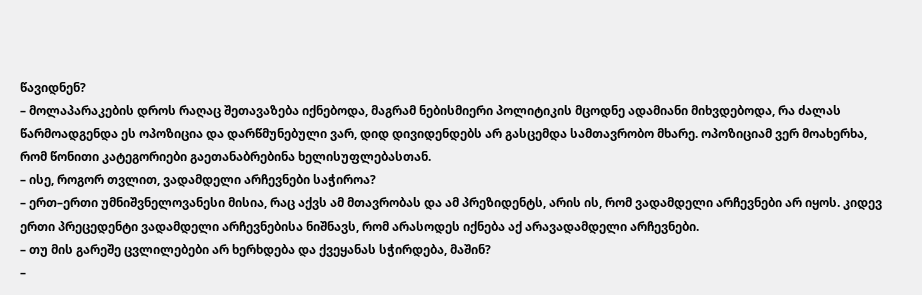წავიდნენ?
– მოლაპარაკების დროს რაღაც შეთავაზება იქნებოდა, მაგრამ ნებისმიერი პოლიტიკის მცოდნე ადამიანი მიხვდებოდა, რა ძალას წარმოადგენდა ეს ოპოზიცია და დარწმუნებული ვარ, დიდ დივიდენდებს არ გასცემდა სამთავრობო მხარე. ოპოზიციამ ვერ მოახერხა, რომ წონითი კატეგორიები გაეთანაბრებინა ხელისუფლებასთან.
– ისე, როგორ თვლით, ვადამდელი არჩევნები საჭიროა?
– ერთ–ერთი უმნიშვნელოვანესი მისია, რაც აქვს ამ მთავრობას და ამ პრეზიდენტს, არის ის, რომ ვადამდელი არჩევნები არ იყოს. კიდევ ერთი პრეცედენტი ვადამდელი არჩევნებისა ნიშნავს, რომ არასოდეს იქნება აქ არავადამდელი არჩევნები.
– თუ მის გარეშე ცვლილებები არ ხერხდება და ქვეყანას სჭირდება, მაშინ?
–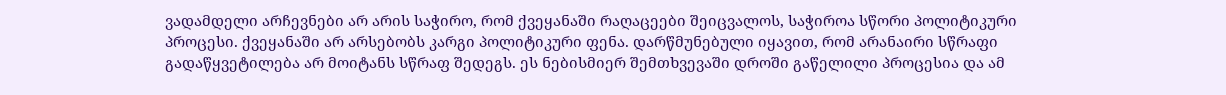ვადამდელი არჩევნები არ არის საჭირო, რომ ქვეყანაში რაღაცეები შეიცვალოს, საჭიროა სწორი პოლიტიკური პროცესი. ქვეყანაში არ არსებობს კარგი პოლიტიკური ფენა. დარწმუნებული იყავით, რომ არანაირი სწრაფი გადაწყვეტილება არ მოიტანს სწრაფ შედეგს. ეს ნებისმიერ შემთხვევაში დროში გაწელილი პროცესია და ამ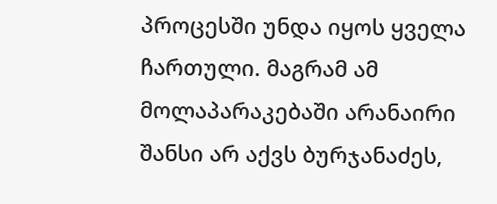პროცესში უნდა იყოს ყველა ჩართული. მაგრამ ამ მოლაპარაკებაში არანაირი შანსი არ აქვს ბურჯანაძეს,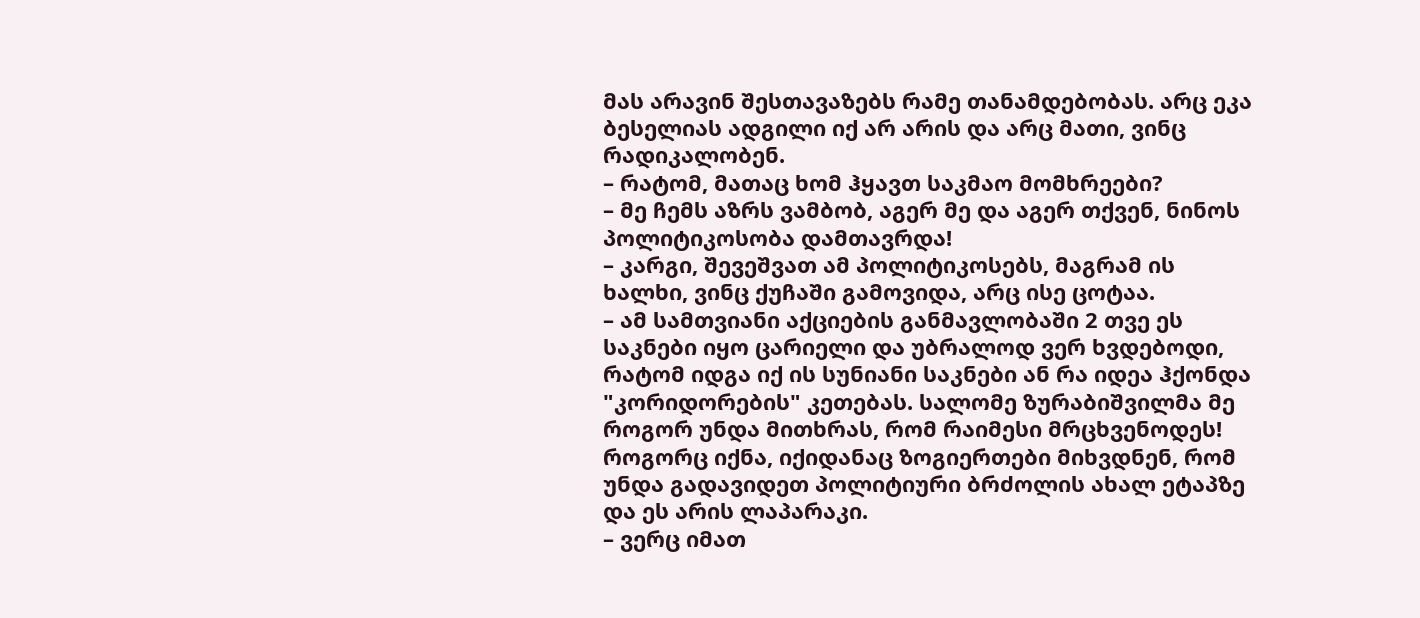მას არავინ შესთავაზებს რამე თანამდებობას. არც ეკა ბესელიას ადგილი იქ არ არის და არც მათი, ვინც რადიკალობენ.
– რატომ, მათაც ხომ ჰყავთ საკმაო მომხრეები?
– მე ჩემს აზრს ვამბობ, აგერ მე და აგერ თქვენ, ნინოს პოლიტიკოსობა დამთავრდა!
– კარგი, შევეშვათ ამ პოლიტიკოსებს, მაგრამ ის ხალხი, ვინც ქუჩაში გამოვიდა, არც ისე ცოტაა.
– ამ სამთვიანი აქციების განმავლობაში 2 თვე ეს საკნები იყო ცარიელი და უბრალოდ ვერ ხვდებოდი, რატომ იდგა იქ ის სუნიანი საკნები ან რა იდეა ჰქონდა "კორიდორების" კეთებას. სალომე ზურაბიშვილმა მე როგორ უნდა მითხრას, რომ რაიმესი მრცხვენოდეს! როგორც იქნა, იქიდანაც ზოგიერთები მიხვდნენ, რომ უნდა გადავიდეთ პოლიტიური ბრძოლის ახალ ეტაპზე და ეს არის ლაპარაკი.
– ვერც იმათ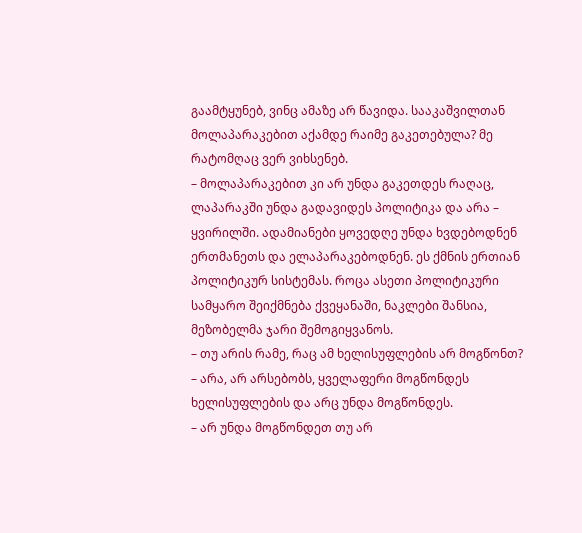გაამტყუნებ, ვინც ამაზე არ წავიდა. სააკაშვილთან მოლაპარაკებით აქამდე რაიმე გაკეთებულა? მე რატომღაც ვერ ვიხსენებ.
– მოლაპარაკებით კი არ უნდა გაკეთდეს რაღაც, ლაპარაკში უნდა გადავიდეს პოლიტიკა და არა – ყვირილში. ადამიანები ყოვედღე უნდა ხვდებოდნენ ერთმანეთს და ელაპარაკებოდნენ. ეს ქმნის ერთიან პოლიტიკურ სისტემას. როცა ასეთი პოლიტიკური სამყარო შეიქმნება ქვეყანაში, ნაკლები შანსია, მეზობელმა ჯარი შემოგიყვანოს.
– თუ არის რამე, რაც ამ ხელისუფლების არ მოგწონთ?
– არა, არ არსებობს, ყველაფერი მოგწონდეს ხელისუფლების და არც უნდა მოგწონდეს.
– არ უნდა მოგწონდეთ თუ არ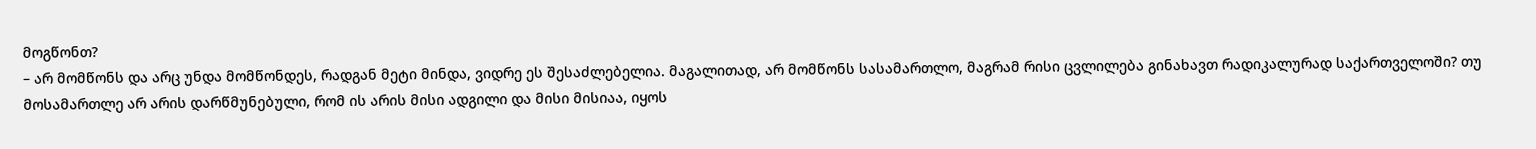მოგწონთ?
– არ მომწონს და არც უნდა მომწონდეს, რადგან მეტი მინდა, ვიდრე ეს შესაძლებელია. მაგალითად, არ მომწონს სასამართლო, მაგრამ რისი ცვლილება გინახავთ რადიკალურად საქართველოში? თუ მოსამართლე არ არის დარწმუნებული, რომ ის არის მისი ადგილი და მისი მისიაა, იყოს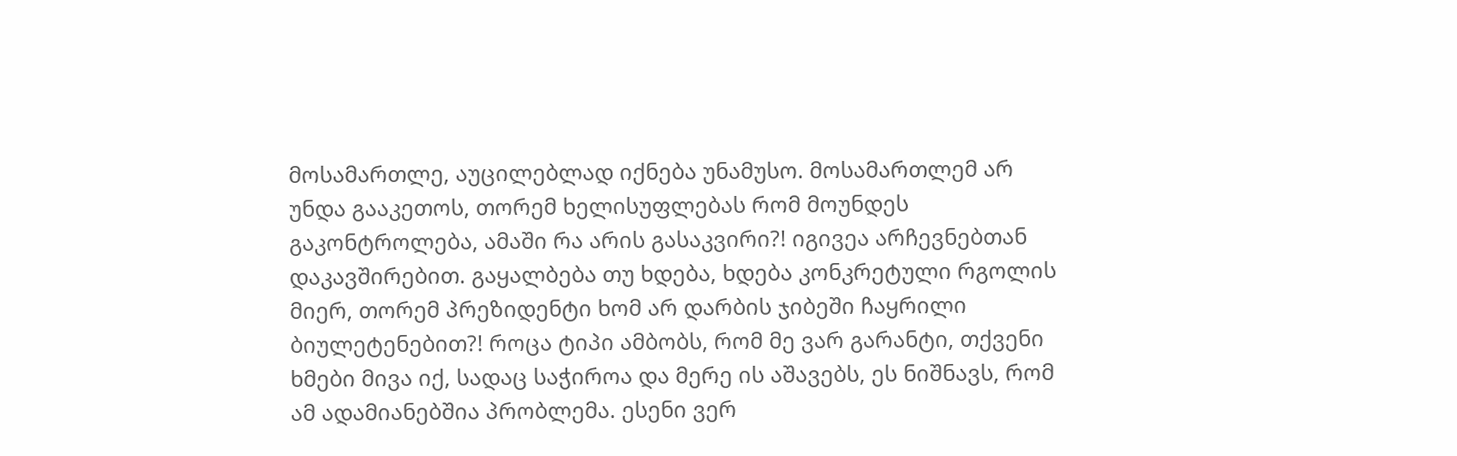მოსამართლე, აუცილებლად იქნება უნამუსო. მოსამართლემ არ უნდა გააკეთოს, თორემ ხელისუფლებას რომ მოუნდეს გაკონტროლება, ამაში რა არის გასაკვირი?! იგივეა არჩევნებთან დაკავშირებით. გაყალბება თუ ხდება, ხდება კონკრეტული რგოლის მიერ, თორემ პრეზიდენტი ხომ არ დარბის ჯიბეში ჩაყრილი ბიულეტენებით?! როცა ტიპი ამბობს, რომ მე ვარ გარანტი, თქვენი ხმები მივა იქ, სადაც საჭიროა და მერე ის აშავებს, ეს ნიშნავს, რომ ამ ადამიანებშია პრობლემა. ესენი ვერ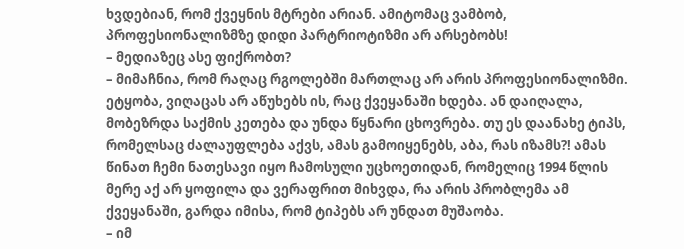ხვდებიან, რომ ქვეყნის მტრები არიან. ამიტომაც ვამბობ, პროფესიონალიზმზე დიდი პარტრიოტიზმი არ არსებობს!
– მედიაზეც ასე ფიქრობთ?
– მიმაჩნია, რომ რაღაც რგოლებში მართლაც არ არის პროფესიონალიზმი. ეტყობა, ვიღაცას არ აწუხებს ის, რაც ქვეყანაში ხდება. ან დაიღალა, მობეზრდა საქმის კეთება და უნდა წყნარი ცხოვრება. თუ ეს დაანახე ტიპს, რომელსაც ძალაუფლება აქვს, ამას გამოიყენებს, აბა, რას იზამს?! ამას წინათ ჩემი ნათესავი იყო ჩამოსული უცხოეთიდან, რომელიც 1994 წლის მერე აქ არ ყოფილა და ვერაფრით მიხვდა, რა არის პრობლემა ამ ქვეყანაში, გარდა იმისა, რომ ტიპებს არ უნდათ მუშაობა.
– იმ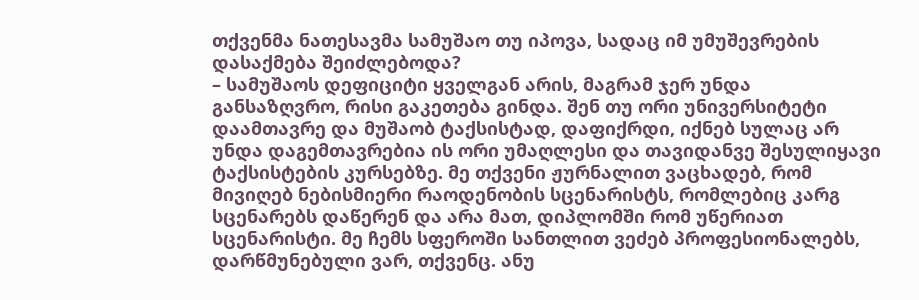თქვენმა ნათესავმა სამუშაო თუ იპოვა, სადაც იმ უმუშევრების დასაქმება შეიძლებოდა?
– სამუშაოს დეფიციტი ყველგან არის, მაგრამ ჯერ უნდა განსაზღვრო, რისი გაკეთება გინდა. შენ თუ ორი უნივერსიტეტი დაამთავრე და მუშაობ ტაქსისტად, დაფიქრდი, იქნებ სულაც არ უნდა დაგემთავრებია ის ორი უმაღლესი და თავიდანვე შესულიყავი ტაქსისტების კურსებზე. მე თქვენი ჟურნალით ვაცხადებ, რომ მივიღებ ნებისმიერი რაოდენობის სცენარისტს, რომლებიც კარგ სცენარებს დაწერენ და არა მათ, დიპლომში რომ უწერიათ სცენარისტი. მე ჩემს სფეროში სანთლით ვეძებ პროფესიონალებს, დარწმუნებული ვარ, თქვენც. ანუ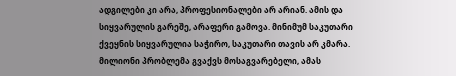ადგილები კი არა, პროფესიონალები არ არიან. ამის და სიყვარულის გარეშე, არაფერი გამოვა. მინიმუმ საკუთარი ქვეყნის სიყვარულია საჭირო, საკუთარი თავის არ კმარა. მილიონი პრობლემა გვაქვს მოსაგვარებელი, ამას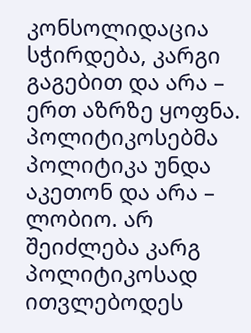კონსოლიდაცია სჭირდება, კარგი გაგებით და არა – ერთ აზრზე ყოფნა. პოლიტიკოსებმა პოლიტიკა უნდა აკეთონ და არა – ლობიო. არ შეიძლება კარგ პოლიტიკოსად ითვლებოდეს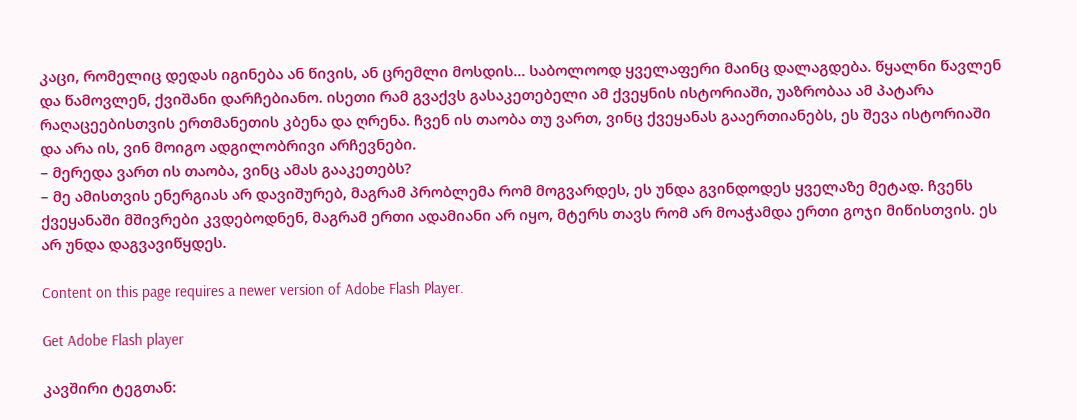კაცი, რომელიც დედას იგინება ან წივის, ან ცრემლი მოსდის... საბოლოოდ ყველაფერი მაინც დალაგდება. წყალნი წავლენ და წამოვლენ, ქვიშანი დარჩებიანო. ისეთი რამ გვაქვს გასაკეთებელი ამ ქვეყნის ისტორიაში, უაზრობაა ამ პატარა რაღაცეებისთვის ერთმანეთის კბენა და ღრენა. ჩვენ ის თაობა თუ ვართ, ვინც ქვეყანას გააერთიანებს, ეს შევა ისტორიაში და არა ის, ვინ მოიგო ადგილობრივი არჩევნები.
– მერედა ვართ ის თაობა, ვინც ამას გააკეთებს?
– მე ამისთვის ენერგიას არ დავიშურებ, მაგრამ პრობლემა რომ მოგვარდეს, ეს უნდა გვინდოდეს ყველაზე მეტად. ჩვენს ქვეყანაში მშივრები კვდებოდნენ, მაგრამ ერთი ადამიანი არ იყო, მტერს თავს რომ არ მოაჭამდა ერთი გოჯი მიწისთვის. ეს არ უნდა დაგვავიწყდეს.

Content on this page requires a newer version of Adobe Flash Player.

Get Adobe Flash player

კავშირი ტეგთან: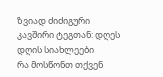ზვიად ძიძიგური
კავშირი ტეგთან: დღეს
დღის სიახლეები
რა მოსწონთ თქვენ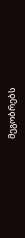მეგობრებს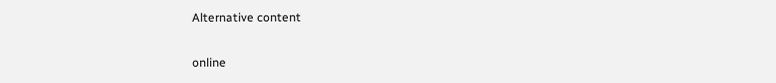Alternative content

online